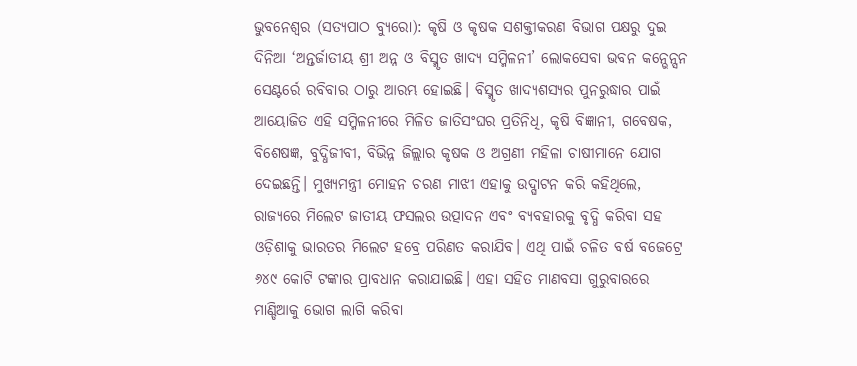ଭୁବନେଶ୍ୱର (ସତ୍ୟପାଠ ବ୍ୟୁରୋ): କୃଷି ଓ କୃଷକ ସଶକ୍ତୀକରଣ ବିଭାଗ ପକ୍ଷରୁ ଦୁଇ ଦିନିଆ ‘ଅନ୍ତର୍ଜାତୀୟ ଶ୍ରୀ ଅନ୍ନ ଓ ବିସ୍ମୃତ ଖାଦ୍ୟ ସମ୍ମିଳନୀ’ ଲୋକସେବା ଭବନ କନ୍ଭେନ୍ସନ ସେଣ୍ଟର୍ରେ ରବିବାର ଠାରୁ ଆରମ୍ଭ ହୋଇଛି। ବିସ୍ମୃତ ଖାଦ୍ୟଶସ୍ୟର ପୁନରୁଦ୍ଧାର ପାଇଁ ଆୟୋଜିତ ଏହି ସମ୍ମିଳନୀରେ ମିଳିତ ଜାତିସଂଘର ପ୍ରତିନିଧି, କୃଷି ବିଜ୍ଞାନୀ, ଗବେଷକ, ବିଶେଷଜ୍ଞ, ବୁଦ୍ଧିଜୀବୀ, ବିଭିନ୍ନ ଜିଲ୍ଲାର କୃଷକ ଓ ଅଗ୍ରଣୀ ମହିଳା ଚାଷୀମାନେ ଯୋଗ ଦେଇଛନ୍ତି। ମୁଖ୍ୟମନ୍ତ୍ରୀ ମୋହନ ଚରଣ ମାଝୀ ଏହାକୁ ଉଦ୍ଘାଟନ କରି କହିଥିଲେ, ରାଜ୍ୟରେ ମିଲେଟ ଜାତୀୟ ଫସଲର ଉତ୍ପାଦନ ଏବଂ ବ୍ୟବହାରକୁ ବୃଦ୍ଧି କରିବା ସହ ଓଡ଼ିଶାକୁ ଭାରତର ମିଲେଟ ହବ୍ରେ ପରିଣତ କରାଯିବ। ଏଥି ପାଇଁ ଚଳିତ ବର୍ଷ ବଜେଟ୍ରେ ୬୪୯ କୋଟି ଟଙ୍କାର ପ୍ରାବଧାନ କରାଯାଇଛି। ଏହା ସହିତ ମାଣବସା ଗୁରୁବାରରେ ମାଣ୍ଡିଆକୁ ଭୋଗ ଲାଗି କରିବା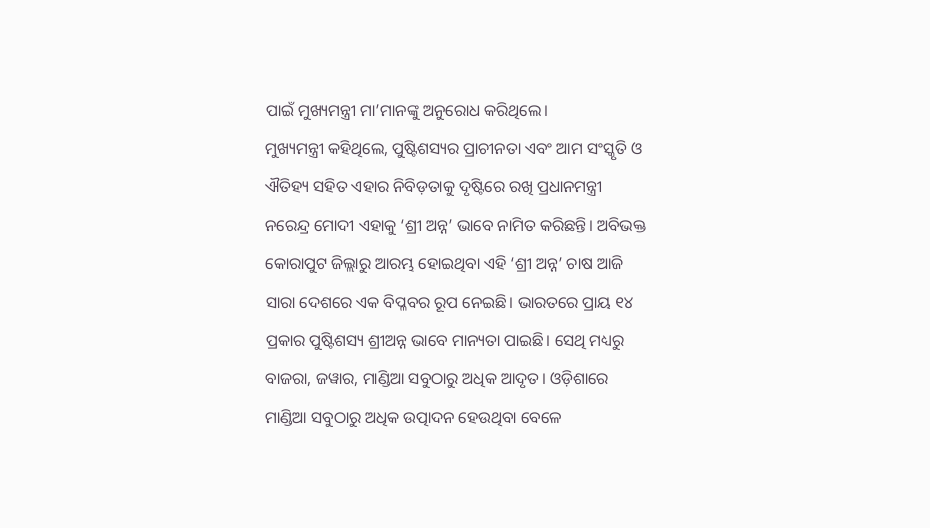ପାଇଁ ମୁଖ୍ୟମନ୍ତ୍ରୀ ମା’ମାନଙ୍କୁ ଅନୁରୋଧ କରିଥିଲେ।
ମୁଖ୍ୟମନ୍ତ୍ରୀ କହିଥିଲେ, ପୁଷ୍ଟିଶସ୍ୟର ପ୍ରାଚୀନତା ଏବଂ ଆମ ସଂସ୍କୃତି ଓ ଐତିହ୍ୟ ସହିତ ଏହାର ନିବିଡ଼ତାକୁ ଦୃଷ୍ଟିରେ ରଖି ପ୍ରଧାନମନ୍ତ୍ରୀ ନରେନ୍ଦ୍ର ମୋଦୀ ଏହାକୁ ‘ଶ୍ରୀ ଅନ୍ନ’ ଭାବେ ନାମିତ କରିଛନ୍ତି। ଅବିଭକ୍ତ କୋରାପୁଟ ଜିଲ୍ଲାରୁ ଆରମ୍ଭ ହୋଇଥିବା ଏହି ‘ଶ୍ରୀ ଅନ୍ନ’ ଚାଷ ଆଜି ସାରା ଦେଶରେ ଏକ ବିପ୍ଳବର ରୂପ ନେଇଛି। ଭାରତରେ ପ୍ରାୟ ୧୪ ପ୍ରକାର ପୁଷ୍ଟିଶସ୍ୟ ଶ୍ରୀଅନ୍ନ ଭାବେ ମାନ୍ୟତା ପାଇଛି। ସେଥି ମଧ୍ୟରୁ ବାଜରା, ଜୱାର, ମାଣ୍ଡିଆ ସବୁଠାରୁ ଅଧିକ ଆଦୃତ। ଓଡ଼ିଶାରେ ମାଣ୍ଡିଆ ସବୁଠାରୁ ଅଧିକ ଉତ୍ପାଦନ ହେଉଥିବା ବେଳେ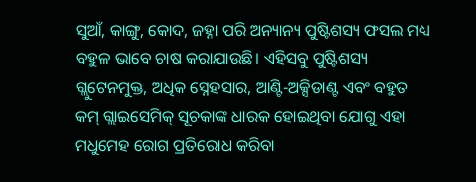ସୁଆଁ, କାଙ୍ଗୁ, କୋଦ, ଜହ୍ନା ପରି ଅନ୍ୟାନ୍ୟ ପୁଷ୍ଟିଶସ୍ୟ ଫସଲ ମଧ୍ୟ ବହୁଳ ଭାବେ ଚାଷ କରାଯାଉଛି। ଏହିସବୁ ପୁଷ୍ଟିଶସ୍ୟ ଗ୍ଲୁଟେନମୁକ୍ତ, ଅଧିକ ସ୍ନେହସାର, ଆଣ୍ଟି-ଅକ୍ସିଡାଣ୍ଟ ଏବଂ ବହୁତ କମ୍ ଗ୍ଲାଇସେମିକ୍ ସୂଚକାଙ୍କ ଧାରକ ହୋଇଥିବା ଯୋଗୁ ଏହା ମଧୁମେହ ରୋଗ ପ୍ରତିରୋଧ କରିବା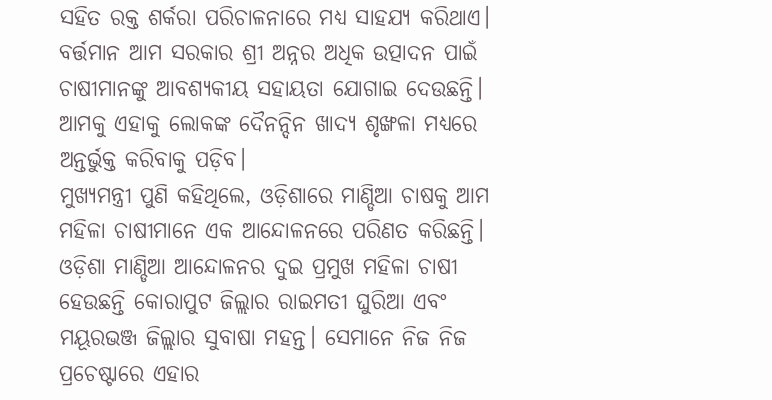ସହିତ ରକ୍ତ ଶର୍କରା ପରିଚାଳନାରେ ମଧ୍ୟ ସାହଯ୍ୟ କରିଥାଏ। ବର୍ତ୍ତମାନ ଆମ ସରକାର ଶ୍ରୀ ଅନ୍ନର ଅଧିକ ଉତ୍ପାଦନ ପାଇଁ ଚାଷୀମାନଙ୍କୁ ଆବଶ୍ୟକୀୟ ସହାୟତା ଯୋଗାଇ ଦେଉଛନ୍ତି। ଆମକୁ ଏହାକୁ ଲୋକଙ୍କ ଦୈନନ୍ଦିନ ଖାଦ୍ୟ ଶୃଙ୍ଖଳା ମଧ୍ୟରେ ଅନ୍ତର୍ଭୁକ୍ତ କରିବାକୁ ପଡ଼ିବ।
ମୁଖ୍ୟମନ୍ତ୍ରୀ ପୁଣି କହିଥିଲେ, ଓଡ଼ିଶାରେ ମାଣ୍ଡିଆ ଚାଷକୁ ଆମ ମହିଳା ଚାଷୀମାନେ ଏକ ଆନ୍ଦୋଳନରେ ପରିଣତ କରିଛନ୍ତି। ଓଡ଼ିଶା ମାଣ୍ଡିଆ ଆନ୍ଦୋଳନର ଦୁଇ ପ୍ରମୁଖ ମହିଳା ଚାଷୀ ହେଉଛନ୍ତି କୋରାପୁଟ ଜିଲ୍ଲାର ରାଇମତୀ ଘୁରିଆ ଏବଂ ମୟୂରଭଞ୍ଜ ଜିଲ୍ଲାର ସୁବାଷା ମହନ୍ତ। ସେମାନେ ନିଜ ନିଜ ପ୍ରଚେଷ୍ଟାରେ ଏହାର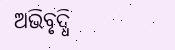ଅଭିବୃଦ୍ଧି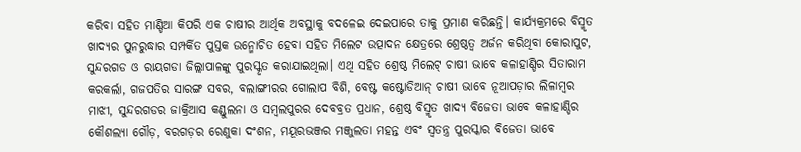କରିବା ସହିତ ମାଣ୍ଡିଆ କିପରି ଏକ ଚାଷୀର ଆର୍ଥିକ ଅବସ୍ଥାକୁ ବଦଳେଇ ଦେଇପାରେ ତାକୁ ପ୍ରମାଣ କରିଛନ୍ତି। କାର୍ଯ୍ୟକ୍ରମରେ ବିସ୍ମୃତ ଖାଦ୍ୟର ପୁନରୁଦ୍ଧାର ସମ୍ପର୍କିତ ପୁସ୍ତକ ଉନ୍ମୋଚିତ ହେବା ସହିତ ମିଲେଟ ଉତ୍ପାଦନ କ୍ଷେତ୍ରରେ ଶ୍ରେଷ୍ଠତ୍ୱ ଅର୍ଜନ କରିଥିବା କୋରାପୁଟ, ସୁନ୍ଦରଗଡ ଓ ରାୟଗଡା ଜିଲ୍ଲାପାଳଙ୍କୁ ପୁରସ୍କୃତ କରାଯାଇଥିଲା। ଏଥି ସହିତ ଶ୍ରେଷ୍ଠ ମିଲେଟ୍ ଚାଷୀ ଭାବେ କଳାହାଣ୍ଡିର ସିତାରାମ କରକର୍ଲା, ଗଜପତିର ସାରଙ୍ଗ ସବର, ବଲାଙ୍ଗୀରର ଗୋଲାପ ବିଶି, ବେଷ୍ଟ କଷ୍ଟୋଡିଆନ୍ ଚାଷୀ ଭାବେ ନୂଆପଡ଼ାର ଲିଳାମ୍ବର ମାଝୀ, ସୁନ୍ଦରଗଡର ଜାକ୍ରିଆସ କଣ୍ଡୁଲନା ଓ ସମ୍ବଲପୁରର ଦେବବ୍ରତ ପ୍ରଧାନ, ଶ୍ରେଷ୍ଠ ବିସ୍ମୃତ ଖାଦ୍ୟ ବିଜେତା ଭାବେ କଳାହାଣ୍ଡିର କୌଶଲ୍ୟା ଗୌଡ଼, ବରଗଡ଼ର ରେଣୁକା ଦଂଶନ, ମୟୂରଭଞ୍ଜର ମଞ୍ଜୁଲତା ମହନ୍ତ ଏବଂ ସ୍ବତନ୍ତ୍ର ପୁରସ୍କାର ବିଜେତା ଭାବେ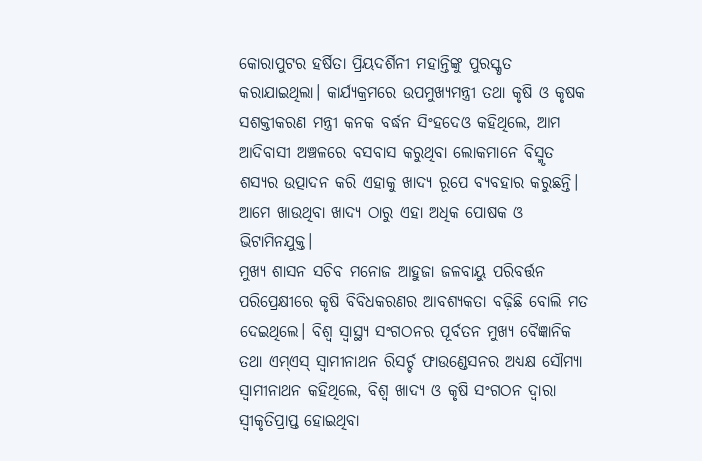କୋରାପୁଟର ହର୍ଷିତା ପ୍ରିୟଦର୍ଶିନୀ ମହାନ୍ତିଙ୍କୁ ପୁରସ୍କୃତ କରାଯାଇଥିଲା। କାର୍ଯ୍ୟକ୍ରମରେ ଉପମୁଖ୍ୟମନ୍ତ୍ରୀ ତଥା କୃଷି ଓ କୃଷକ ସଶକ୍ତୀକରଣ ମନ୍ତ୍ରୀ କନକ ବର୍ଦ୍ଧନ ସିଂହଦେଓ କହିଥିଲେ, ଆମ ଆଦିବାସୀ ଅଞ୍ଚଳରେ ବସବାସ କରୁଥିବା ଲୋକମାନେ ବିସ୍ମୃତ ଶସ୍ୟର ଉତ୍ପାଦନ କରି ଏହାକୁ ଖାଦ୍ୟ ରୂପେ ବ୍ୟବହାର କରୁଛନ୍ତି। ଆମେ ଖାଉଥିବା ଖାଦ୍ୟ ଠାରୁ ଏହା ଅଧିକ ପୋଷକ ଓ ଭିଟାମିନଯୁକ୍ତ।
ମୁଖ୍ୟ ଶାସନ ସଚିବ ମନୋଜ ଆହୁଜା ଜଳବାୟୁ ପରିବର୍ତ୍ତନ ପରିପ୍ରେକ୍ଷୀରେ କୃଷି ବିବିଧକରଣର ଆବଶ୍ୟକତା ବଢ଼ିଛି ବୋଲି ମତ ଦେଇଥିଲେ। ବିଶ୍ୱ ସ୍ୱାସ୍ଥ୍ୟ ସଂଗଠନର ପୂର୍ବତନ ମୁଖ୍ୟ ବୈଜ୍ଞାନିକ ତଥା ଏମ୍ଏସ୍ ସ୍ୱାମୀନାଥନ ରିସର୍ଚ୍ଚ ଫାଉଣ୍ଡେସନର ଅଧ୍ୟକ୍ଷ ସୌମ୍ୟା ସ୍ୱାମୀନାଥନ କହିଥିଲେ, ବିଶ୍ୱ ଖାଦ୍ୟ ଓ କୃଷି ସଂଗଠନ ଦ୍ୱାରା ସ୍ୱୀକୃତିପ୍ରାପ୍ତ ହୋଇଥିବା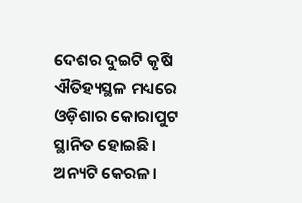ଦେଶର ଦୁଇଟି କୃଷି ଐତିହ୍ୟସ୍ଥଳ ମଧ୍ୟରେ ଓଡ଼ିଶାର କୋରାପୁଟ ସ୍ଥାନିତ ହୋଇଛି। ଅନ୍ୟଟି କେରଳ।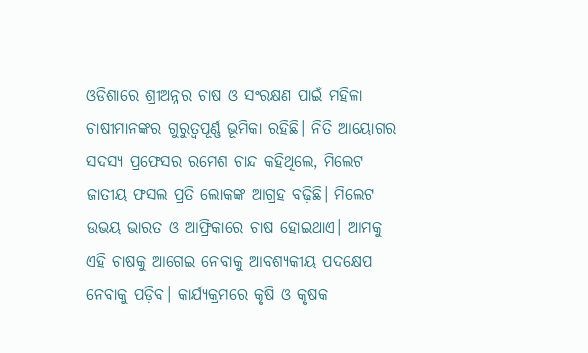ଓଡିଶାରେ ଶ୍ରୀଅନ୍ନର ଚାଷ ଓ ସଂରକ୍ଷଣ ପାଇଁ ମହିଳା ଚାଷୀମାନଙ୍କର ଗୁରୁତ୍ୱପୂର୍ଣ୍ଣ ଭୂମିକା ରହିଛି। ନିତି ଆୟୋଗର ସଦସ୍ୟ ପ୍ରଫେସର ରମେଶ ଚାନ୍ଦ କହିଥିଲେ, ମିଲେଟ ଜାତୀୟ ଫସଲ ପ୍ରତି ଲୋକଙ୍କ ଆଗ୍ରହ ବଢ଼ିଛି। ମିଲେଟ ଉଭୟ ଭାରତ ଓ ଆଫ୍ରିକାରେ ଚାଷ ହୋଇଥାଏ। ଆମକୁ ଏହି ଚାଷକୁ ଆଗେଇ ନେବାକୁ ଆବଶ୍ୟକୀୟ ପଦକ୍ଷେପ ନେବାକୁ ପଡ଼ିବ। କାର୍ଯ୍ୟକ୍ରମରେ କୃଷି ଓ କୃଷକ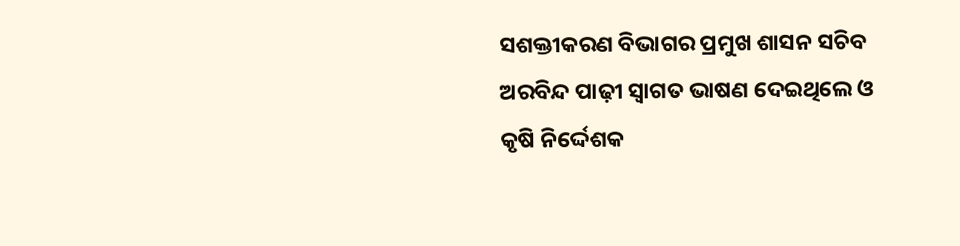ସଶକ୍ତୀକରଣ ବିଭାଗର ପ୍ରମୁଖ ଶାସନ ସଚିବ ଅରବିନ୍ଦ ପାଢ଼ୀ ସ୍ୱାଗତ ଭାଷଣ ଦେଇଥିଲେ ଓ କୃଷି ନିର୍ଦ୍ଦେଶକ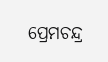ପ୍ରେମଚନ୍ଦ୍ର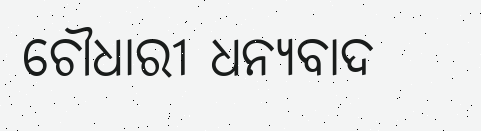ଚୌଧାରୀ ଧନ୍ୟବାଦ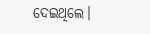ଦେଇଥିଲେ।